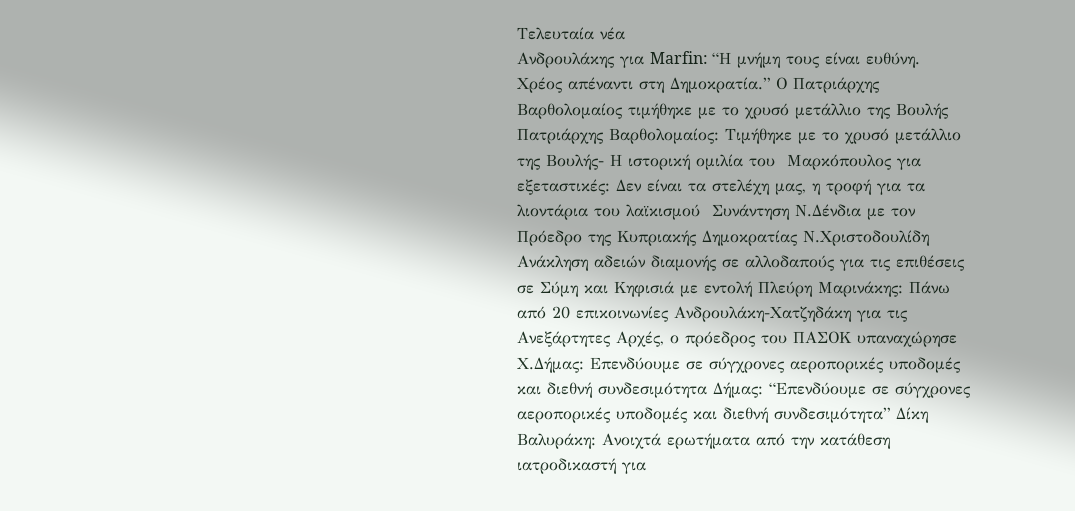Τελευταία νέα
Ανδρουλάκης για Marfin: “Η μνήμη τους είναι ευθύνη. Χρέος απέναντι στη Δημοκρατία.” Ο Πατριάρχης Βαρθολομαίος τιμήθηκε με το χρυσό μετάλλιο της Βουλής Πατριάρχης Βαρθολομαίος: Τιμήθηκε με το χρυσό μετάλλιο της Βουλής- Η ιστορική ομιλία του  Μαρκόπουλος για εξεταστικές: Δεν είναι τα στελέχη μας, η τροφή για τα λιοντάρια του λαϊκισμού  Συνάντηση Ν.Δένδια με τον Πρόεδρο της Κυπριακής Δημοκρατίας Ν.Χριστοδουλίδη Ανάκληση αδειών διαμονής σε αλλοδαπούς για τις επιθέσεις σε Σύμη και Κηφισιά με εντολή Πλεύρη Μαρινάκης: Πάνω από 20 επικοινωνίες Ανδρουλάκη-Χατζηδάκη για τις Ανεξάρτητες Αρχές, ο πρόεδρος του ΠΑΣΟΚ υπαναχώρησε Χ.Δήμας: Επενδύουμε σε σύγχρονες αεροπορικές υποδομές και διεθνή συνδεσιμότητα Δήμας: “Επενδύουμε σε σύγχρονες αεροπορικές υποδομές και διεθνή συνδεσιμότητα” Δίκη Βαλυράκη: Ανοιχτά ερωτήματα από την κατάθεση ιατροδικαστή για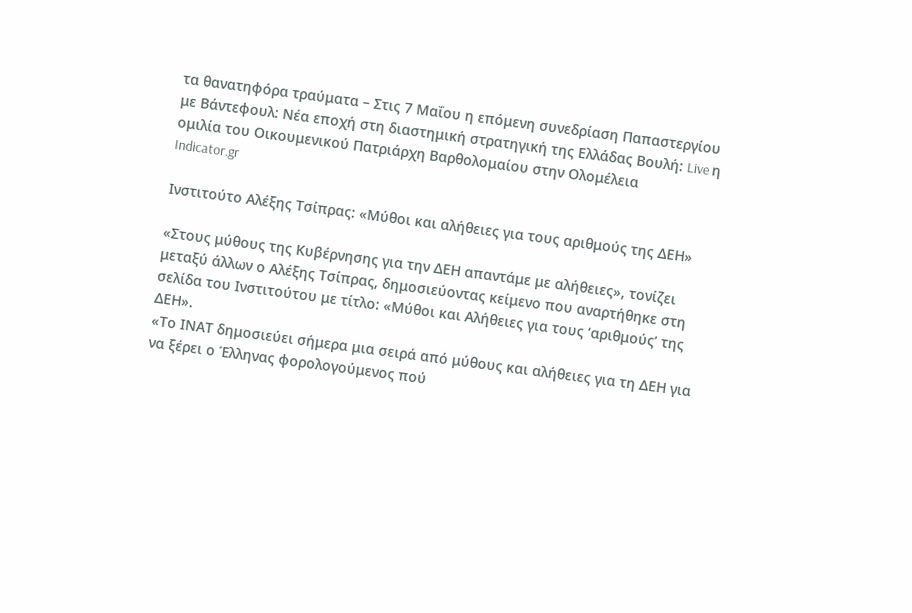τα θανατηφόρα τραύματα – Στις 7 Μαΐου η επόμενη συνεδρίαση Παπαστεργίου με Βάντεφουλ: Νέα εποχή στη διαστημική στρατηγική της Ελλάδας Βουλή: Live η ομιλία του Οικουμενικού Πατριάρχη Βαρθολομαίου στην Ολομέλεια
Indicator.gr

Ινστιτούτο Αλέξης Τσίπρας: «Μύθοι και αλήθειες για τους αριθμούς της ΔΕΗ»

«Στους μύθους της Κυβέρνησης για την ΔΕΗ απαντάμε με αλήθειες», τονίζει μεταξύ άλλων ο Αλέξης Τσίπρας, δημοσιεύοντας κείμενο που αναρτήθηκε στη σελίδα του Ινστιτούτου με τίτλο: «Μύθοι και Αλήθειες για τους ‘αριθμούς’ της ΔΕΗ».
«Το ΙΝΑΤ δημοσιεύει σήμερα μια σειρά από μύθους και αλήθειες για τη ΔΕΗ για να ξέρει ο Έλληνας φορολογούμενος πού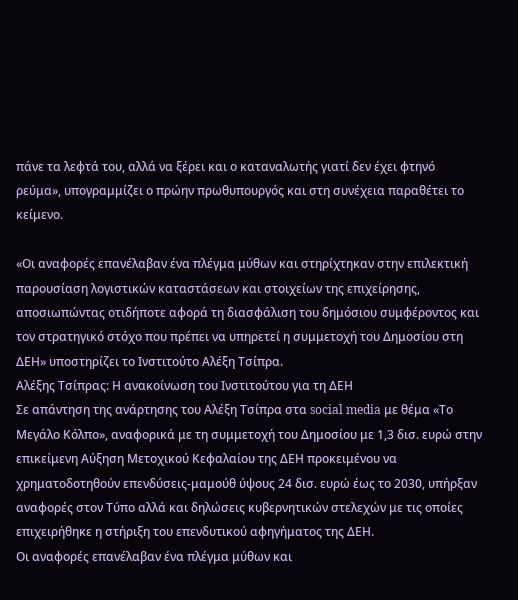πάνε τα λεφτά του, αλλά να ξέρει και ο καταναλωτής γιατί δεν έχει φτηνό ρεύμα», υπογραμμίζει ο πρώην πρωθυπουργός και στη συνέχεια παραθέτει το κείμενο.

«Οι αναφορές επανέλαβαν ένα πλέγμα μύθων και στηρίχτηκαν στην επιλεκτική παρουσίαση λογιστικών καταστάσεων και στοιχείων της επιχείρησης, αποσιωπώντας οτιδήποτε αφορά τη διασφάλιση του δημόσιου συμφέροντος και τον στρατηγικό στόχο που πρέπει να υπηρετεί η συμμετοχή του Δημοσίου στη ΔΕΗ» υποστηρίζει το Ινστιτούτο Αλέξη Τσίπρα.
Αλέξης Τσίπρας: Η ανακοίνωση του Ινστιτούτου για τη ΔΕΗ
Σε απάντηση της ανάρτησης του Αλέξη Τσίπρα στα social media με θέμα «Το Μεγάλο Κόλπο», αναφορικά με τη συμμετοχή του Δημοσίου με 1,3 δισ. ευρώ στην επικείμενη Αύξηση Μετοχικού Κεφαλαίου της ΔΕΗ προκειμένου να χρηματοδοτηθούν επενδύσεις-μαμούθ ύψους 24 δισ. ευρώ έως το 2030, υπήρξαν αναφορές στον Τύπο αλλά και δηλώσεις κυβερνητικών στελεχών με τις οποίες επιχειρήθηκε η στήριξη του επενδυτικού αφηγήματος της ΔΕΗ.
Οι αναφορές επανέλαβαν ένα πλέγμα μύθων και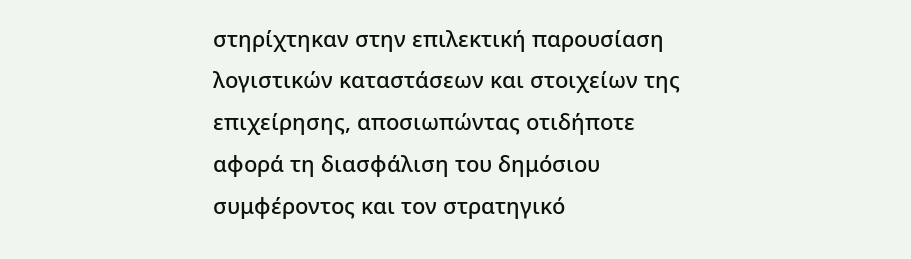στηρίχτηκαν στην επιλεκτική παρουσίαση λογιστικών καταστάσεων και στοιχείων της επιχείρησης, αποσιωπώντας οτιδήποτε αφορά τη διασφάλιση του δημόσιου συμφέροντος και τον στρατηγικό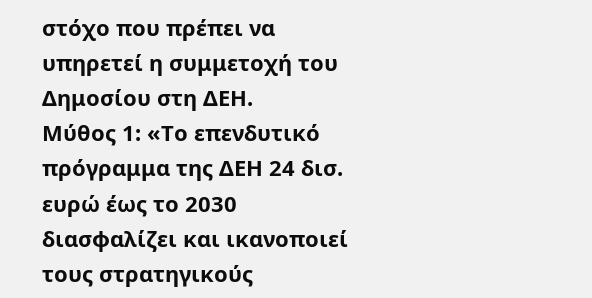στόχο που πρέπει να υπηρετεί η συμμετοχή του Δημοσίου στη ΔΕΗ.
Mύθος 1: «Το επενδυτικό πρόγραμμα της ΔΕΗ 24 δισ. ευρώ έως το 2030 διασφαλίζει και ικανοποιεί τους στρατηγικούς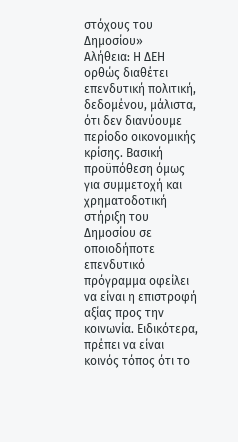στόχους του Δημοσίου»
Αλήθεια: Η ΔΕΗ ορθώς διαθέτει επενδυτική πολιτική, δεδομένου, μάλιστα, ότι δεν διανύουμε περίοδο οικονομικής κρίσης. Βασική προϋπόθεση όμως για συμμετοχή και χρηματοδοτική στήριξη του Δημοσίου σε οποιοδήποτε επενδυτικό πρόγραμμα οφείλει να είναι η επιστροφή αξίας προς την κοινωνία. Ειδικότερα, πρέπει να είναι κοινός τόπος ότι το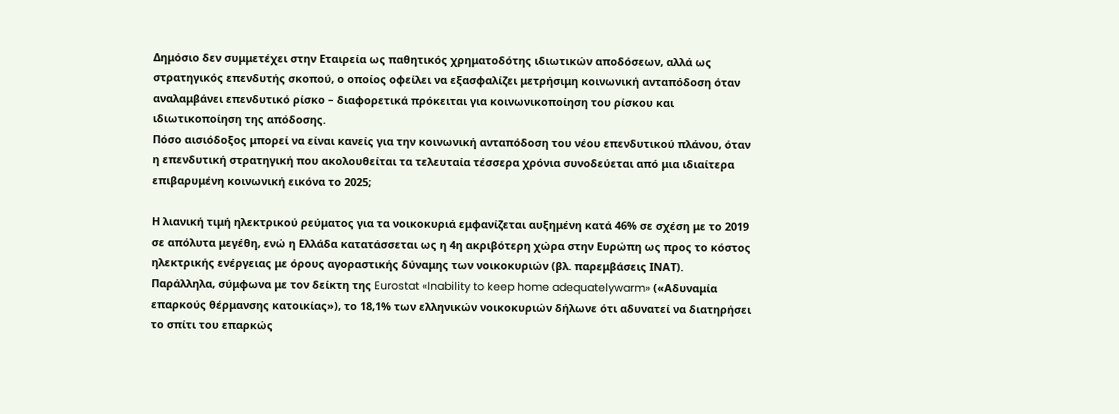Δημόσιο δεν συμμετέχει στην Εταιρεία ως παθητικός χρηματοδότης ιδιωτικών αποδόσεων, αλλά ως στρατηγικός επενδυτής σκοπού, ο οποίος οφείλει να εξασφαλίζει μετρήσιμη κοινωνική ανταπόδοση όταν αναλαμβάνει επενδυτικό ρίσκο – διαφορετικά πρόκειται για κοινωνικοποίηση του ρίσκου και ιδιωτικοποίηση της απόδοσης.
Πόσο αισιόδοξος μπορεί να είναι κανείς για την κοινωνική ανταπόδοση του νέου επενδυτικού πλάνου, όταν η επενδυτική στρατηγική που ακολουθείται τα τελευταία τέσσερα χρόνια συνοδεύεται από μια ιδιαίτερα επιβαρυμένη κοινωνική εικόνα το 2025;

Η λιανική τιμή ηλεκτρικού ρεύματος για τα νοικοκυριά εμφανίζεται αυξημένη κατά 46% σε σχέση με το 2019 σε απόλυτα μεγέθη, ενώ η Ελλάδα κατατάσσεται ως η 4η ακριβότερη χώρα στην Ευρώπη ως προς το κόστος ηλεκτρικής ενέργειας με όρους αγοραστικής δύναμης των νοικοκυριών (βλ. παρεμβάσεις ΙΝΑΤ).
Παράλληλα, σύμφωνα με τον δείκτη της Eurostat «Inability to keep home adequatelywarm» («Αδυναμία επαρκούς θέρμανσης κατοικίας»), το 18,1% των ελληνικών νοικοκυριών δήλωνε ότι αδυνατεί να διατηρήσει το σπίτι του επαρκώς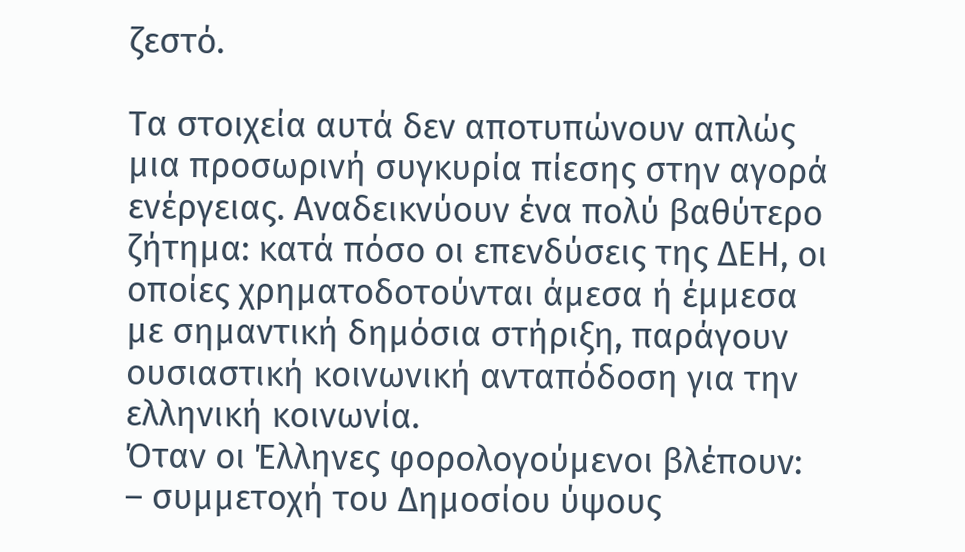ζεστό.

Τα στοιχεία αυτά δεν αποτυπώνουν απλώς μια προσωρινή συγκυρία πίεσης στην αγορά ενέργειας. Αναδεικνύουν ένα πολύ βαθύτερο ζήτημα: κατά πόσο οι επενδύσεις της ΔΕΗ, οι οποίες χρηματοδοτούνται άμεσα ή έμμεσα με σημαντική δημόσια στήριξη, παράγουν ουσιαστική κοινωνική ανταπόδοση για την ελληνική κοινωνία.
Όταν οι Έλληνες φορολογούμενοι βλέπουν:
– συμμετοχή του Δημοσίου ύψους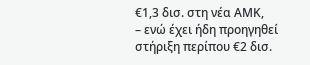€1,3 δισ. στη νέα ΑΜΚ,
– ενώ έχει ήδη προηγηθεί στήριξη περίπου €2 δισ.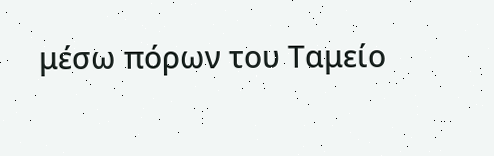μέσω πόρων του Ταμείο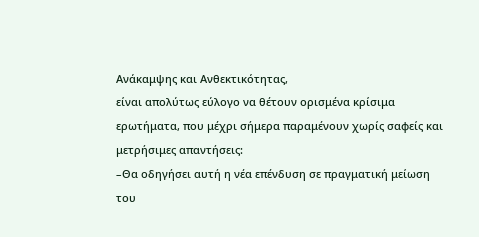Ανάκαμψης και Ανθεκτικότητας,
είναι απολύτως εύλογο να θέτουν ορισμένα κρίσιμα ερωτήματα, που μέχρι σήμερα παραμένουν χωρίς σαφείς και μετρήσιμες απαντήσεις:
–Θα οδηγήσει αυτή η νέα επένδυση σε πραγματική μείωση του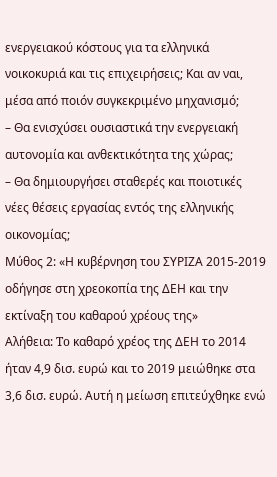ενεργειακού κόστους για τα ελληνικά νοικοκυριά και τις επιχειρήσεις; Και αν ναι, μέσα από ποιόν συγκεκριμένο μηχανισμό;
– Θα ενισχύσει ουσιαστικά την ενεργειακή αυτονομία και ανθεκτικότητα της χώρας;
– Θα δημιουργήσει σταθερές και ποιοτικές νέες θέσεις εργασίας εντός της ελληνικής οικονομίας;
Μύθος 2: «Η κυβέρνηση του ΣΥΡΙΖΑ 2015-2019 οδήγησε στη χρεοκοπία της ΔΕΗ και την εκτίναξη του καθαρού χρέους της»
Αλήθεια: To καθαρό χρέος της ΔΕΗ το 2014 ήταν 4,9 δισ. ευρώ και το 2019 μειώθηκε στα 3,6 δισ. ευρώ. Αυτή η μείωση επιτεύχθηκε ενώ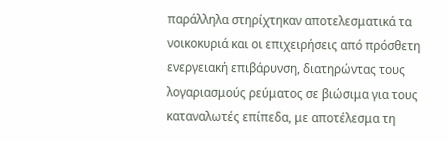παράλληλα στηρίχτηκαν αποτελεσματικά τα νοικοκυριά και οι επιχειρήσεις από πρόσθετη ενεργειακή επιβάρυνση, διατηρώντας τους λογαριασμούς ρεύματος σε βιώσιμα για τους καταναλωτές επίπεδα, με αποτέλεσμα τη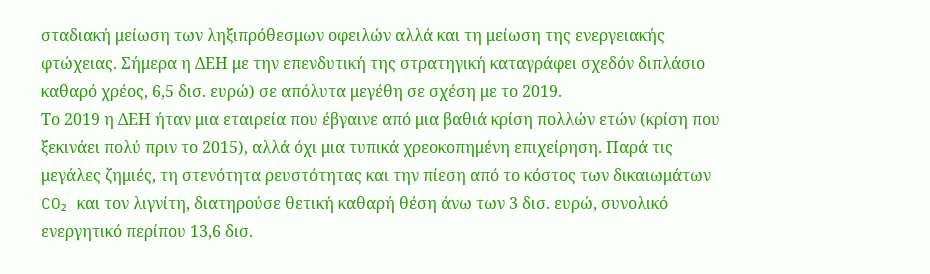σταδιακή μείωση των ληξιπρόθεσμων οφειλών αλλά και τη μείωση της ενεργειακής φτώχειας. Σήμερα η ΔΕΗ με την επενδυτική της στρατηγική καταγράφει σχεδόν διπλάσιο καθαρό χρέος, 6,5 δισ. ευρώ) σε απόλυτα μεγέθη σε σχέση με το 2019.
Το 2019 η ΔΕΗ ήταν μια εταιρεία που έβγαινε από μια βαθιά κρίση πολλών ετών (κρίση που ξεκινάει πολύ πριν το 2015), αλλά όχι μια τυπικά χρεοκοπημένη επιχείρηση. Παρά τις μεγάλες ζημιές, τη στενότητα ρευστότητας και την πίεση από το κόστος των δικαιωμάτων CO₂ και τον λιγνίτη, διατηρούσε θετική καθαρή θέση άνω των 3 δισ. ευρώ, συνολικό ενεργητικό περίπου 13,6 δισ.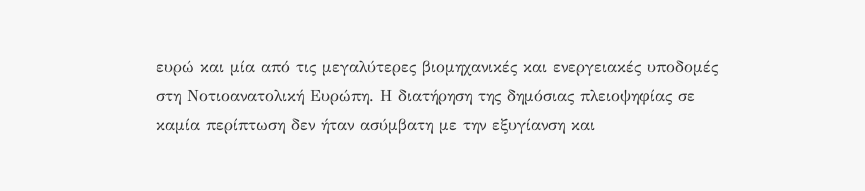ευρώ και μία από τις μεγαλύτερες βιομηχανικές και ενεργειακές υποδομές στη Νοτιοανατολική Ευρώπη. Η διατήρηση της δημόσιας πλειοψηφίας σε καμία περίπτωση δεν ήταν ασύμβατη με την εξυγίανση και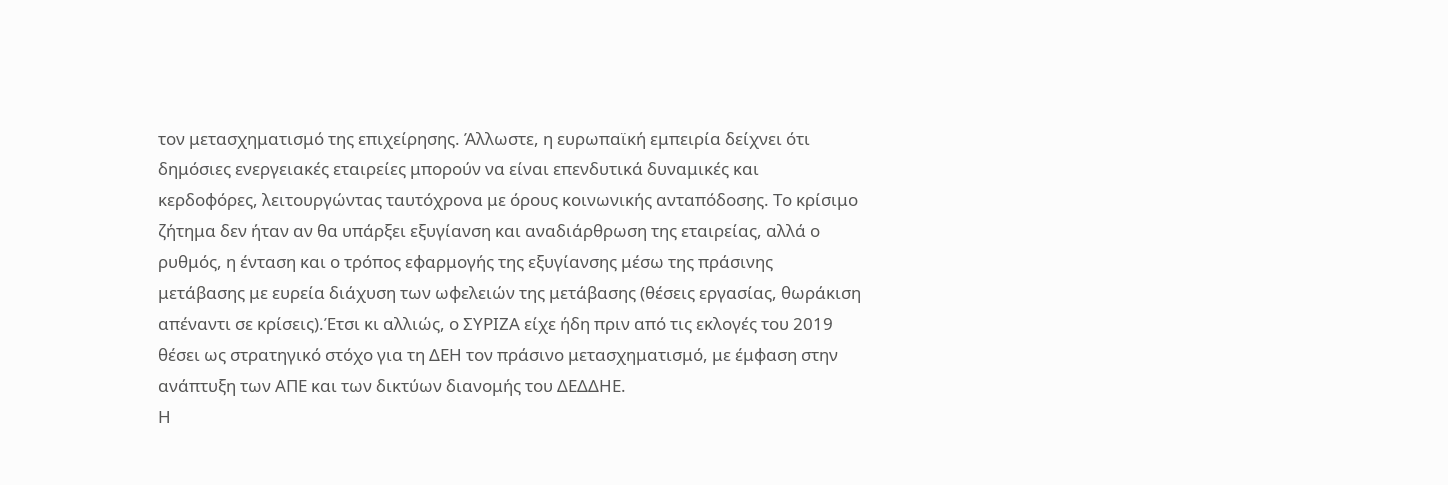τον μετασχηματισμό της επιχείρησης. Άλλωστε, η ευρωπαϊκή εμπειρία δείχνει ότι δημόσιες ενεργειακές εταιρείες μπορούν να είναι επενδυτικά δυναμικές και κερδοφόρες, λειτουργώντας ταυτόχρονα με όρους κοινωνικής ανταπόδοσης. Το κρίσιμο ζήτημα δεν ήταν αν θα υπάρξει εξυγίανση και αναδιάρθρωση της εταιρείας, αλλά ο ρυθμός, η ένταση και ο τρόπος εφαρμογής της εξυγίανσης μέσω της πράσινης μετάβασης με ευρεία διάχυση των ωφελειών της μετάβασης (θέσεις εργασίας, θωράκιση απέναντι σε κρίσεις).Έτσι κι αλλιώς, ο ΣΥΡΙΖΑ είχε ήδη πριν από τις εκλογές του 2019 θέσει ως στρατηγικό στόχο για τη ΔΕΗ τον πράσινο μετασχηματισμό, με έμφαση στην ανάπτυξη των ΑΠΕ και των δικτύων διανομής του ΔΕΔΔΗΕ.
Η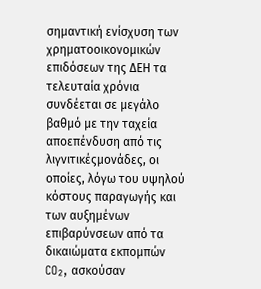σημαντική ενίσχυση των χρηματοοικονομικών επιδόσεων της ΔΕΗ τα τελευταία χρόνια συνδέεται σε μεγάλο βαθμό με την ταχεία αποεπένδυση από τις λιγνιτικέςμονάδες, οι οποίες, λόγω του υψηλού κόστους παραγωγής και των αυξημένων επιβαρύνσεων από τα δικαιώματα εκπομπών CO₂, ασκούσαν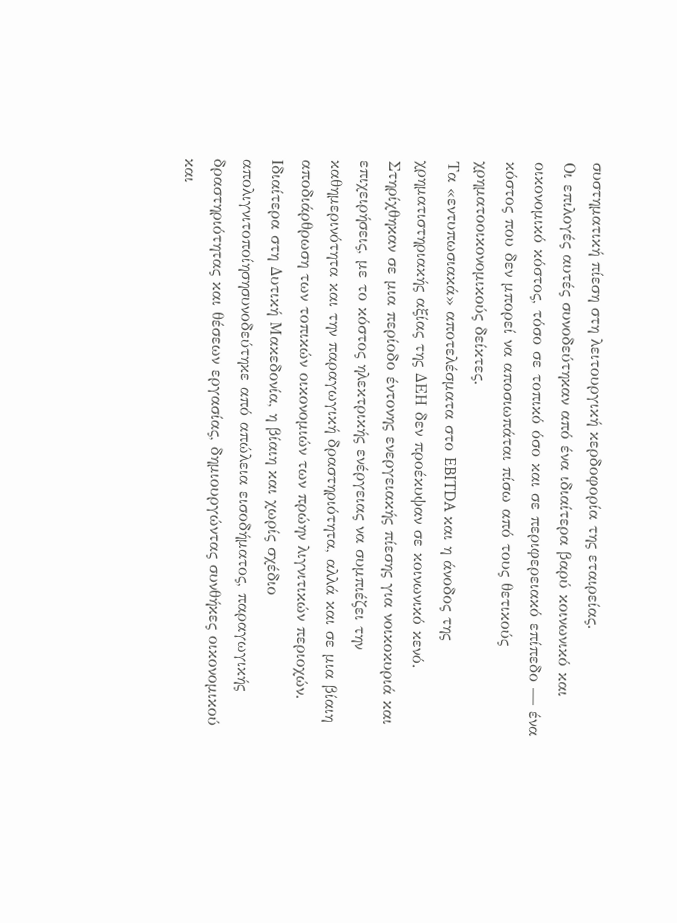συστηματική πίεση στη λειτουργική κερδοφορία της εταιρείας.
Οι επιλογές αυτές συνοδεύτηκαν από ένα ιδιαίτερα βαρύ κοινωνικό και οικονομικό κόστος, τόσο σε τοπικό όσο και σε περιφερειακό επίπεδο — ένα κόστος που δεν μπορεί να αποσιωπάται πίσω από τους θετικούς χρηματοοικονομικούς δείκτες.
Τα «εντυπωσιακά» αποτελέσματα στο EBITDA και η άνοδος της χρηματιστηριακής αξίας της ΔΕΗ δεν προέκυψαν σε κοινωνικό κενό. Στηρίχθηκαν σε μια περίοδο έντονης ενεργειακής πίεσης για νοικοκυριά και επιχειρήσεις, με το κόστος ηλεκτρικής ενέργειας να συμπιέζει την καθημερινότητα και την παραγωγική δραστηριότητα, αλλά και σε μια βίαιη αποδιάρθρωση των τοπικών οικονομιών των πρώην λιγνιτικών περιοχών.
Ιδιαίτερα στη Δυτική Μακεδονία, η βίαιη και χωρίς σχέδιο απολιγνιτοποίησησυνοδεύτηκε από απώλεια εισοδήματος, παραγωγικής δραστηριότητας και θέσεων εργασίας, δημιουργώντας συνθήκες οικονομικού και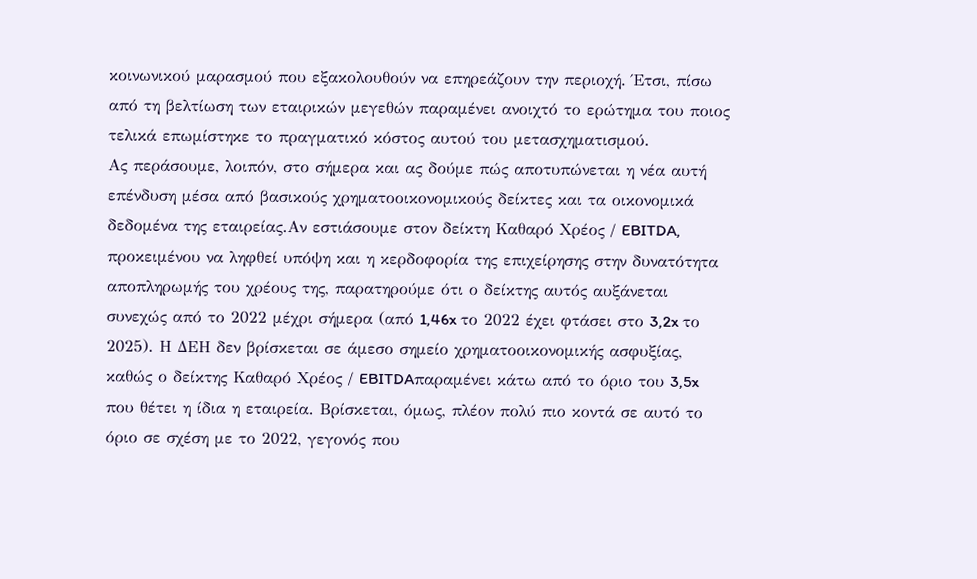κοινωνικού μαρασμού που εξακολουθούν να επηρεάζουν την περιοχή. Έτσι, πίσω από τη βελτίωση των εταιρικών μεγεθών παραμένει ανοιχτό το ερώτημα του ποιος τελικά επωμίστηκε το πραγματικό κόστος αυτού του μετασχηματισμού.
Ας περάσουμε, λοιπόν, στο σήμερα και ας δούμε πώς αποτυπώνεται η νέα αυτή επένδυση μέσα από βασικούς χρηματοοικονομικούς δείκτες και τα οικονομικά δεδομένα της εταιρείας.Αν εστιάσουμε στον δείκτη Καθαρό Χρέος / EBITDA, προκειμένου να ληφθεί υπόψη και η κερδοφορία της επιχείρησης στην δυνατότητα αποπληρωμής του χρέους της, παρατηρούμε ότι ο δείκτης αυτός αυξάνεται συνεχώς από το 2022 μέχρι σήμερα (από 1,46x το 2022 έχει φτάσει στο 3,2x το 2025). Η ΔΕΗ δεν βρίσκεται σε άμεσο σημείο χρηματοοικονομικής ασφυξίας, καθώς ο δείκτης Καθαρό Χρέος / EBITDAπαραμένει κάτω από το όριο του 3,5x που θέτει η ίδια η εταιρεία. Βρίσκεται, όμως, πλέον πολύ πιο κοντά σε αυτό το όριο σε σχέση με το 2022, γεγονός που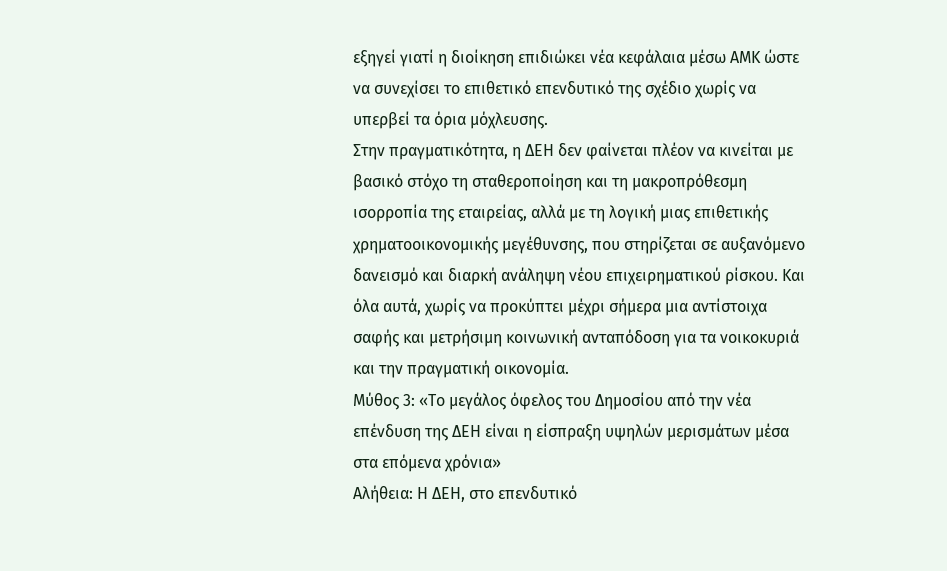εξηγεί γιατί η διοίκηση επιδιώκει νέα κεφάλαια μέσω ΑΜΚ ώστε να συνεχίσει το επιθετικό επενδυτικό της σχέδιο χωρίς να υπερβεί τα όρια μόχλευσης.
Στην πραγματικότητα, η ΔΕΗ δεν φαίνεται πλέον να κινείται με βασικό στόχο τη σταθεροποίηση και τη μακροπρόθεσμη ισορροπία της εταιρείας, αλλά με τη λογική μιας επιθετικής χρηματοοικονομικής μεγέθυνσης, που στηρίζεται σε αυξανόμενο δανεισμό και διαρκή ανάληψη νέου επιχειρηματικού ρίσκου. Και όλα αυτά, χωρίς να προκύπτει μέχρι σήμερα μια αντίστοιχα σαφής και μετρήσιμη κοινωνική ανταπόδοση για τα νοικοκυριά και την πραγματική οικονομία.
Μύθος 3: «Το μεγάλος όφελος του Δημοσίου από την νέα επένδυση της ΔΕΗ είναι η είσπραξη υψηλών μερισμάτων μέσα στα επόμενα χρόνια»
Αλήθεια: Η ΔΕΗ, στο επενδυτικό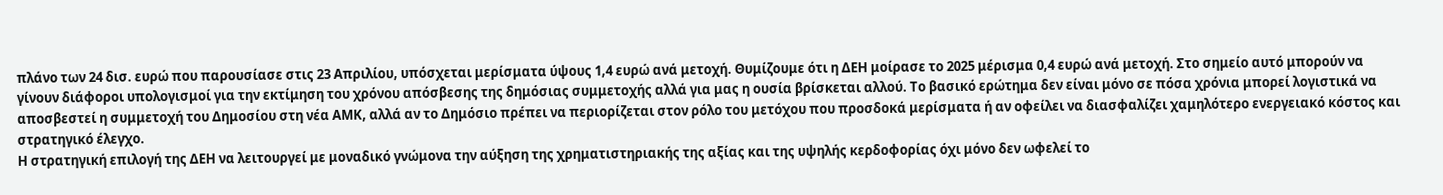πλάνο των 24 δισ. ευρώ που παρουσίασε στις 23 Απριλίου, υπόσχεται μερίσματα ύψους 1,4 ευρώ ανά μετοχή. Θυμίζουμε ότι η ΔΕΗ μοίρασε το 2025 μέρισμα 0,4 ευρώ ανά μετοχή. Στο σημείο αυτό μπορούν να γίνουν διάφοροι υπολογισμοί για την εκτίμηση του χρόνου απόσβεσης της δημόσιας συμμετοχής αλλά για μας η ουσία βρίσκεται αλλού. Το βασικό ερώτημα δεν είναι μόνο σε πόσα χρόνια μπορεί λογιστικά να αποσβεστεί η συμμετοχή του Δημοσίου στη νέα ΑΜΚ, αλλά αν το Δημόσιο πρέπει να περιορίζεται στον ρόλο του μετόχου που προσδοκά μερίσματα ή αν οφείλει να διασφαλίζει χαμηλότερο ενεργειακό κόστος και στρατηγικό έλεγχο.
Η στρατηγική επιλογή της ΔΕΗ να λειτουργεί με μοναδικό γνώμονα την αύξηση της χρηματιστηριακής της αξίας και της υψηλής κερδοφορίας όχι μόνο δεν ωφελεί το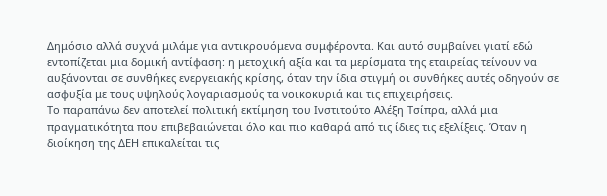Δημόσιο αλλά συχνά μιλάμε για αντικρουόμενα συμφέροντα. Και αυτό συμβαίνει γιατί εδώ εντοπίζεται μια δομική αντίφαση: η μετοχική αξία και τα μερίσματα της εταιρείας τείνουν να αυξάνονται σε συνθήκες ενεργειακής κρίσης, όταν την ίδια στιγμή οι συνθήκες αυτές οδηγούν σε ασφυξία με τους υψηλούς λογαριασμούς τα νοικοκυριά και τις επιχειρήσεις.
Το παραπάνω δεν αποτελεί πολιτική εκτίμηση του Ινστιτούτο Αλέξη Τσίπρα, αλλά μια πραγματικότητα που επιβεβαιώνεται όλο και πιο καθαρά από τις ίδιες τις εξελίξεις. Όταν η διοίκηση της ΔΕΗ επικαλείται τις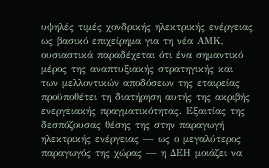υψηλές τιμές χονδρικής ηλεκτρικής ενέργειας ως βασικό επιχείρημα για τη νέα ΑΜΚ, ουσιαστικά παραδέχεται ότι ένα σημαντικό μέρος της αναπτυξιακής στρατηγικής και των μελλοντικών αποδόσεων της εταιρείας προϋποθέτει τη διατήρηση αυτής της ακριβής ενεργειακής πραγματικότητας. Εξαιτίας της δεσπόζουσας θέσης της στην παραγωγή ηλεκτρικής ενέργειας — ως ο μεγαλύτερος παραγωγός της χώρας — η ΔΕΗ μοιάζει να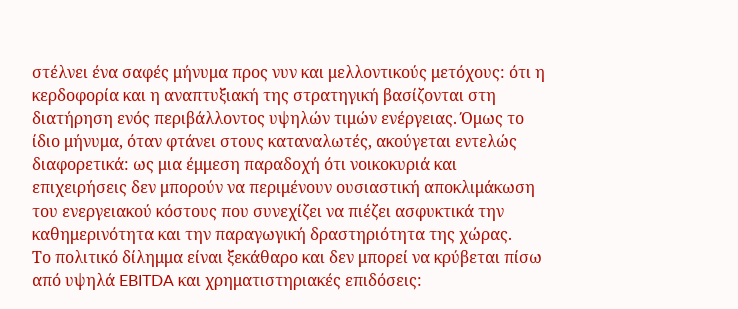στέλνει ένα σαφές μήνυμα προς νυν και μελλοντικούς μετόχους: ότι η κερδοφορία και η αναπτυξιακή της στρατηγική βασίζονται στη διατήρηση ενός περιβάλλοντος υψηλών τιμών ενέργειας. Όμως το ίδιο μήνυμα, όταν φτάνει στους καταναλωτές, ακούγεται εντελώς διαφορετικά: ως μια έμμεση παραδοχή ότι νοικοκυριά και επιχειρήσεις δεν μπορούν να περιμένουν ουσιαστική αποκλιμάκωση του ενεργειακού κόστους που συνεχίζει να πιέζει ασφυκτικά την καθημερινότητα και την παραγωγική δραστηριότητα της χώρας.
Το πολιτικό δίλημμα είναι ξεκάθαρο και δεν μπορεί να κρύβεται πίσω από υψηλά EBITDA και χρηματιστηριακές επιδόσεις: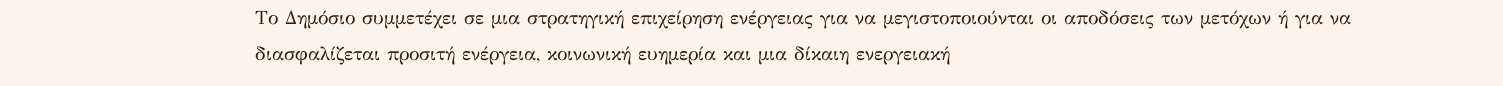Το Δημόσιο συμμετέχει σε μια στρατηγική επιχείρηση ενέργειας για να μεγιστοποιούνται οι αποδόσεις των μετόχων ή για να διασφαλίζεται προσιτή ενέργεια, κοινωνική ευημερία και μια δίκαιη ενεργειακή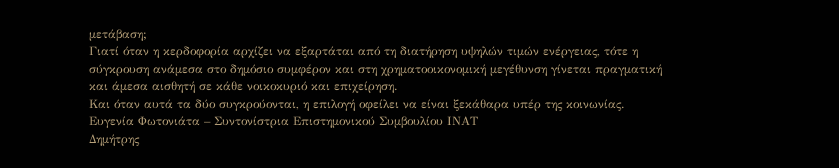μετάβαση;
Γιατί όταν η κερδοφορία αρχίζει να εξαρτάται από τη διατήρηση υψηλών τιμών ενέργειας, τότε η σύγκρουση ανάμεσα στο δημόσιο συμφέρον και στη χρηματοοικονομική μεγέθυνση γίνεται πραγματική και άμεσα αισθητή σε κάθε νοικοκυριό και επιχείρηση.
Και όταν αυτά τα δύο συγκρούονται, η επιλογή οφείλει να είναι ξεκάθαρα υπέρ της κοινωνίας.
Ευγενία Φωτονιάτα – Συντονίστρια Επιστημονικού Συμβουλίου ΙΝΑΤ
Δημήτρης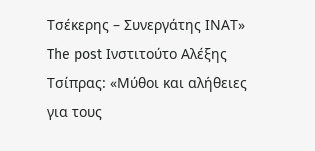Τσέκερης – Συνεργάτης ΙΝΑΤ»
The post Ινστιτούτο Αλέξης Τσίπρας: «Μύθοι και αλήθειες για τους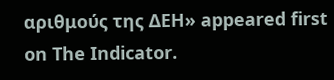αριθμούς της ΔΕΗ» appeared first on The Indicator.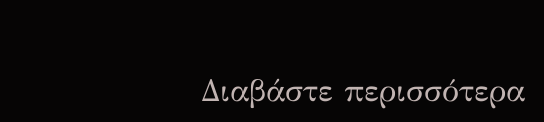Διαβάστε περισσότερα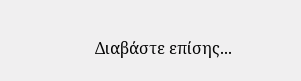Διαβάστε επίσης...